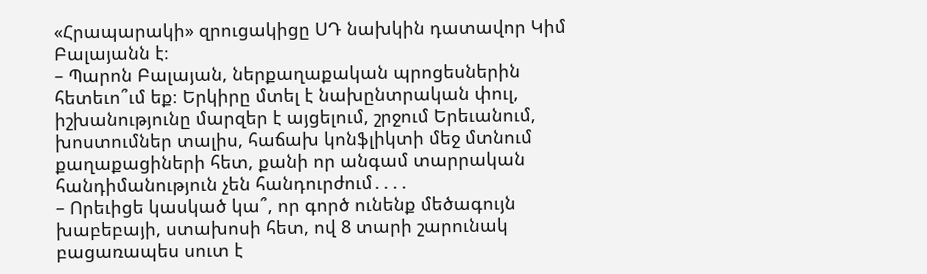«Հրապարակի» զրուցակիցը ՍԴ նախկին դատավոր Կիմ Բալայանն է։
– Պարոն Բալայան, ներքաղաքական պրոցեսներին հետեւո՞ւմ եք։ Երկիրը մտել է նախընտրական փուլ, իշխանությունը մարզեր է այցելում, շրջում Երեւանում, խոստումներ տալիս, հաճախ կոնֆլիկտի մեջ մտնում քաղաքացիների հետ, քանի որ անգամ տարրական հանդիմանություն չեն հանդուրժում․․․․
– Որեւիցե կասկած կա՞, որ գործ ունենք մեծագույն խաբեբայի, ստախոսի հետ, ով 8 տարի շարունակ բացառապես սուտ է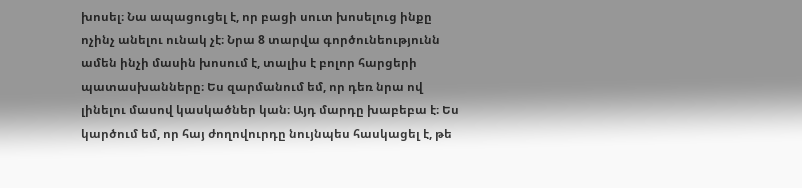խոսել։ Նա ապացուցել է, որ բացի սուտ խոսելուց ինքը ոչինչ անելու ունակ չէ։ Նրա 8 տարվա գործունեությունն ամեն ինչի մասին խոսում է, տալիս է բոլոր հարցերի պատասխանները։ Ես զարմանում եմ, որ դեռ նրա ով լինելու մասով կասկածներ կան։ Այդ մարդը խաբեբա է։ Ես կարծում եմ, որ հայ ժողովուրդը նույնպես հասկացել է, թե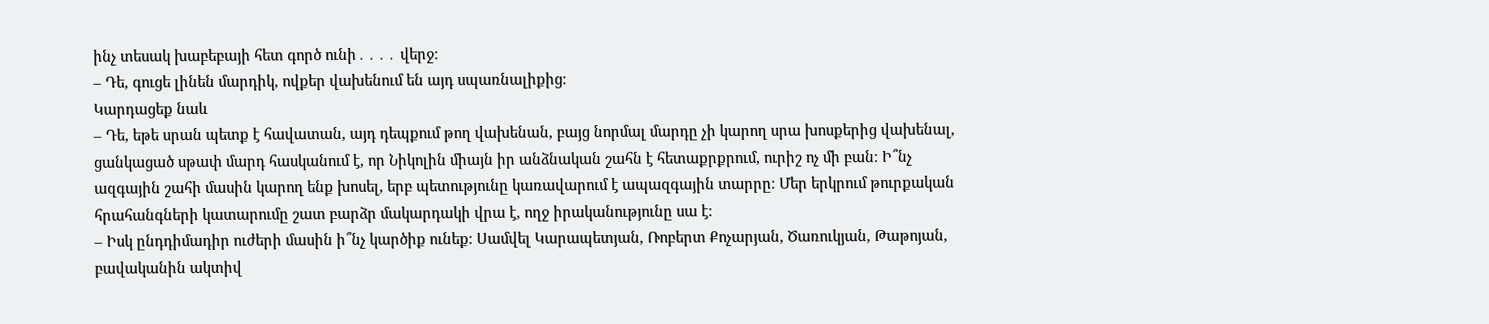ինչ տեսակ խաբեբայի հետ գործ ունի․․․․ վերջ։
– Դե, գուցե լինեն մարդիկ, ովքեր վախենում են այդ սպառնալիքից։
Կարդացեք նաև
– Դե, եթե սրան պետք է հավատան, այդ դեպքում թող վախենան, բայց նորմալ մարդը չի կարող սրա խոսքերից վախենալ, ցանկացած սթափ մարդ հասկանում է, որ Նիկոլին միայն իր անձնական շահն է հետաքրքրում, ուրիշ ոչ մի բան։ Ի՞նչ ազգային շահի մասին կարող ենք խոսել, երբ պետությունը կառավարում է ապազգային տարրը։ Մեր երկրում թուրքական հրահանգների կատարումը շատ բարձր մակարդակի վրա է, ողջ իրականությունը սա է։
– Իսկ ընդդիմադիր ուժերի մասին ի՞նչ կարծիք ունեք։ Սամվել Կարապետյան, Ռոբերտ Քոչարյան, Ծառուկյան, Թաթոյան, բավականին ակտիվ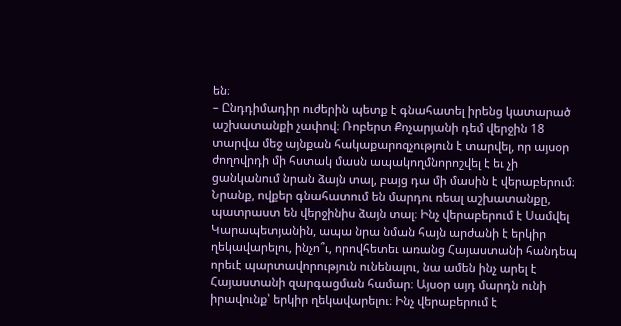են։
– Ընդդիմադիր ուժերին պետք է գնահատել իրենց կատարած աշխատանքի չափով։ Ռոբերտ Քոչարյանի դեմ վերջին 18 տարվա մեջ այնքան հակաքարոզչություն է տարվել, որ այսօր ժողովրդի մի հստակ մասն ապակողմնորոշվել է եւ չի ցանկանում նրան ձայն տալ, բայց դա մի մասին է վերաբերում։ Նրանք, ովքեր գնահատում են մարդու ռեալ աշխատանքը, պատրաստ են վերջինիս ձայն տալ։ Ինչ վերաբերում է Սամվել Կարապետյանին, ապա նրա նման հայն արժանի է երկիր ղեկավարելու, ինչո՞ւ, որովհետեւ առանց Հայաստանի հանդեպ որեւէ պարտավորություն ունենալու, նա ամեն ինչ արել է Հայաստանի զարգացման համար։ Այսօր այդ մարդն ունի իրավունք՝ երկիր ղեկավարելու։ Ինչ վերաբերում է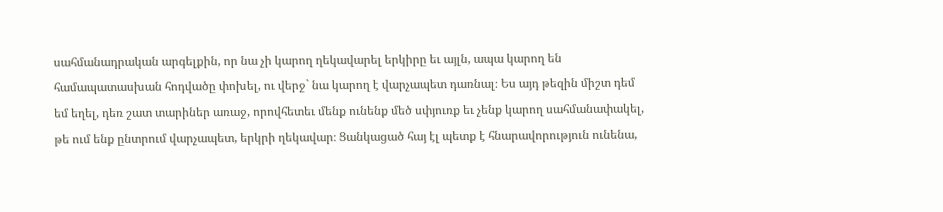սահմանադրական արգելքին, որ նա չի կարող ղեկավարել երկիրը եւ այլն, ապա կարող են համապատասխան հոդվածը փոխել, ու վերջ` նա կարող է վարչապետ դառնալ։ Ես այդ թեզին միշտ դեմ եմ եղել, դեռ շատ տարիներ առաջ, որովհետեւ մենք ունենք մեծ սփյուռք եւ չենք կարող սահմանափակել, թե ում ենք ընտրում վարչապետ, երկրի ղեկավար։ Ցանկացած հայ էլ պետք է հնարավորություն ունենա,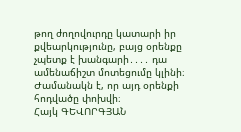թող ժողովուրդը կատարի իր քվեարկությունը, բայց օրենքը չպետք է խանգարի․․․․ դա ամենաճիշտ մոտեցումը կլինի։ Ժամանակն է, որ այդ օրենքի հոդվածը փոխվի։
Հայկ ԳԵՎՈՐԳՅԱՆ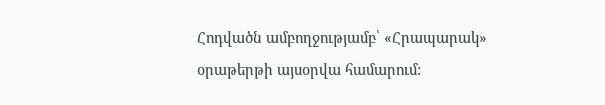Հոդվածն ամբողջությամբ՝ «Հրապարակ» օրաթերթի այսօրվա համարում: